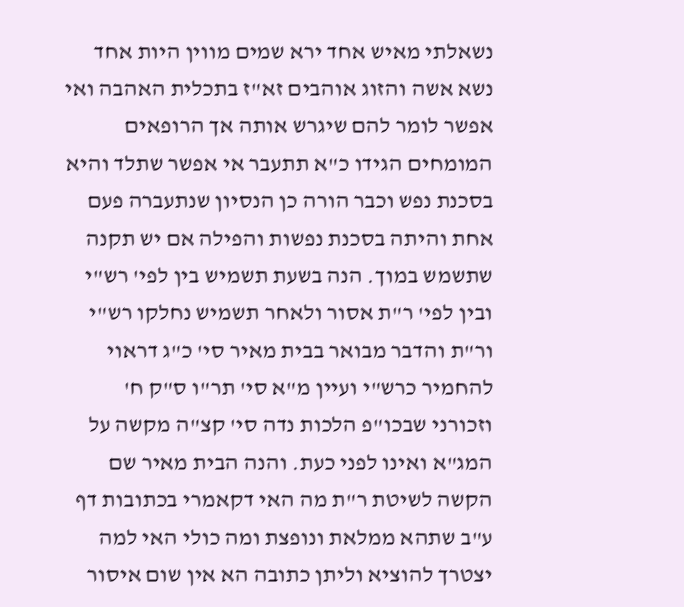נשאלתי מאיש אחד ירא שמים מווין היות אחד נשא אשה והזוג אוהבים זא"ז בתכלית האהבה ואי אפשר לומר להם שיגרש אותה אך הרופאים המומחים הגידו כ"א תתעבר אי אפשר שתלד והיא בסכנת נפש וכבר הורה כן הנסיון שנתעברה פעם אחת והיתה בסכנת נפשות והפילה אם יש תקנה שתשמש במוך. הנה בשעת תשמיש בין לפי' רש"י ובין לפי' ר"ת אסור ולאחר תשמיש נחלקו רש"י ור"ת והדבר מבואר בבית מאיר סי' כ"ג דראוי להחמיר כרש"י ועיין מ"א סי' תר"ו ס"ק ח' וזכורני שבכו"פ הלכות נדה סי' קצ"ה מקשה על המג"א ואינו לפני כעת. והנה הבית מאיר שם הקשה לשיטת ר"ת מה האי דקאמרי בכתובות דף ע"ב שתהא ממלאת ונופצת ומה כולי האי למה יצטרך להוציא וליתן כתובה הא אין שום איסור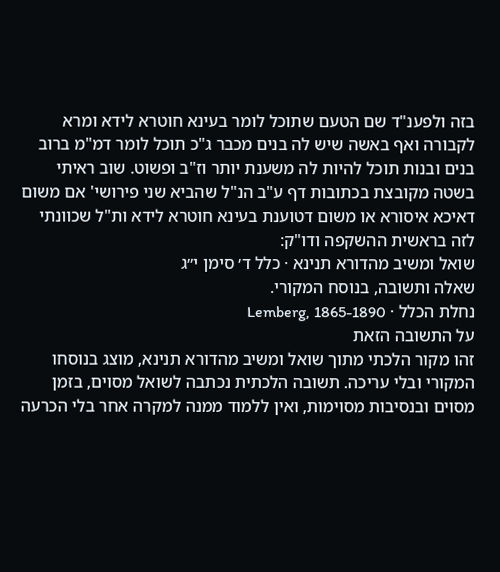בזה ולפענ"ד שם הטעם שתוכל לומר בעינא חוטרא לידא ומרא לקבורה ואף באשה שיש לה בנים מכבר ג"כ תוכל לומר דמ"מ ברוב בנים ובנות תוכל להיות לה משענת יותר וז"ב ופשוט. שוב ראיתי בשטה מקובצת בכתובות דף ע"ב הנ"ל שהביא שני פירושי' אם משום דאיכא איסורא או משום דטוענת בעינא חוטרא לידא ות"ל שכוונתי לזה בראשית ההשקפה ודו"ק:
שואל ומשיב מהדורא תנינא · כלל ד׳ סימן י״ג
שאלה ותשובה, בנוסח המקורי.
נחלת הכלל · Lemberg, 1865-1890
על התשובה הזאת
זהו מקור הלכתי מתוך שואל ומשיב מהדורא תנינא, מוצג בנוסחו המקורי ובלי עריכה. תשובה הלכתית נכתבה לשואל מסוים, בזמן מסוים ובנסיבות מסוימות, ואין ללמוד ממנה למקרה אחר בלי הכרעה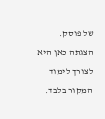של פוסק. הצגתה כאן היא לצורך לימוד המקור בלבד.